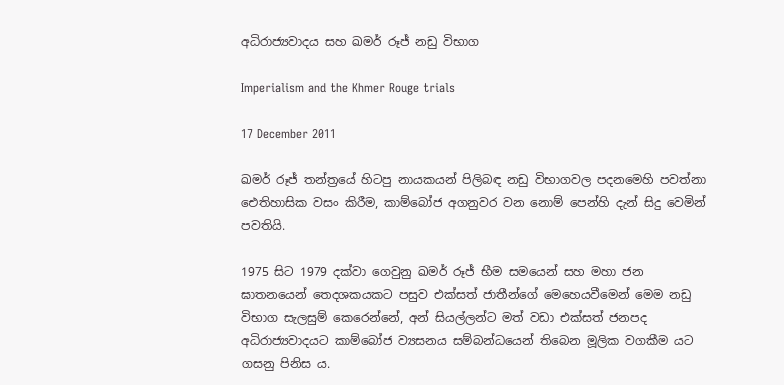අධිරාජ්‍යවාදය සහ ඛමර් රූජ් නඩු විභාග

Imperialism and the Khmer Rouge trials

17 December 2011

ඛමර් රූජ් තන්ත්‍රයේ හිටපු නායකයන් පිලිබඳ නඩු විභාගවල පදනමෙහි පවත්නා ඓතිහාසික වසං කිරීම, කාම්බෝජ අගනුවර වන නොම් පෙන්හි දැන් සිදු වෙමින් පවතියි.

1975 සිට 1979 දක්වා ගෙවුනු ඛමර් රූජ් භීම සමයෙන් සහ මහා ජන ඝාතනයෙන් තෙදශකයකට පසුව එක්සත් ජාතීන්ගේ මෙහෙයවීමෙන් මෙම නඩු විභාග සැලසුම් කෙරෙන්නේ, අන් සියල්ලන්ට මත් වඩා එක්සත් ජනපද අධිරාජ්‍යවාදයට කාම්බෝජ ව්‍යසනය සම්බන්ධයෙන් තිබෙන මූලික වගකීම යට ගසනු පිනිස ය.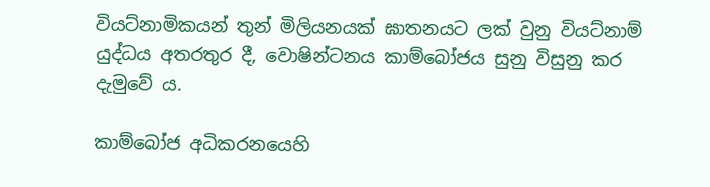වියට්නාමිකයන් තුන් මිලියනයක් ඝාතනයට ලක් වුනු වියට්නාම් යුද්ධය අතරතුර දී, වොෂින්ටනය කාම්බෝජය සුනු විසුනු කර දැමුවේ ය.

කාම්බෝජ අධිකරනයෙහි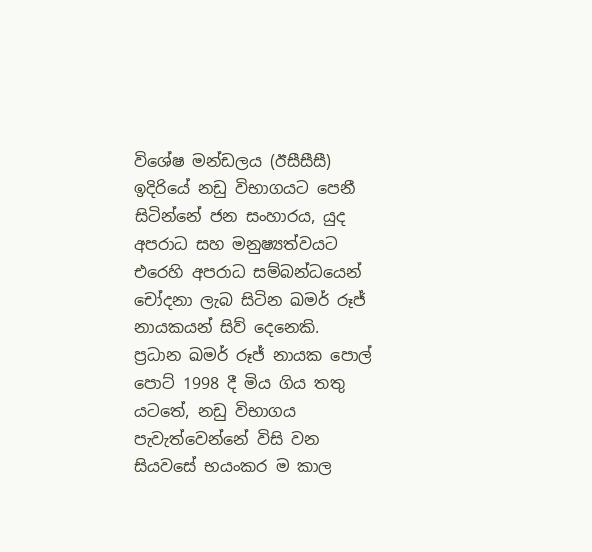විශේෂ මන්ඩලය (ඊසීසීසී) ඉදිරියේ නඩු විභාගයට පෙනී සිටින්නේ ජන සංහාරය, යුද අපරාධ සහ මනුෂ්‍යත්වයට එරෙහි අපරාධ සම්බන්ධයෙන් චෝදනා ලැබ සිටින ඛමර් රූජ් නායකයන් සිව් දෙනෙකි. ප්‍රධාන ඛමර් රූජ් නායක පොල් පොට් 1998 දී මිය ගිය තතු යටතේ, නඩු විභාගය පැවැත්වෙන්නේ විසි වන සියවසේ භයංකර ම කාල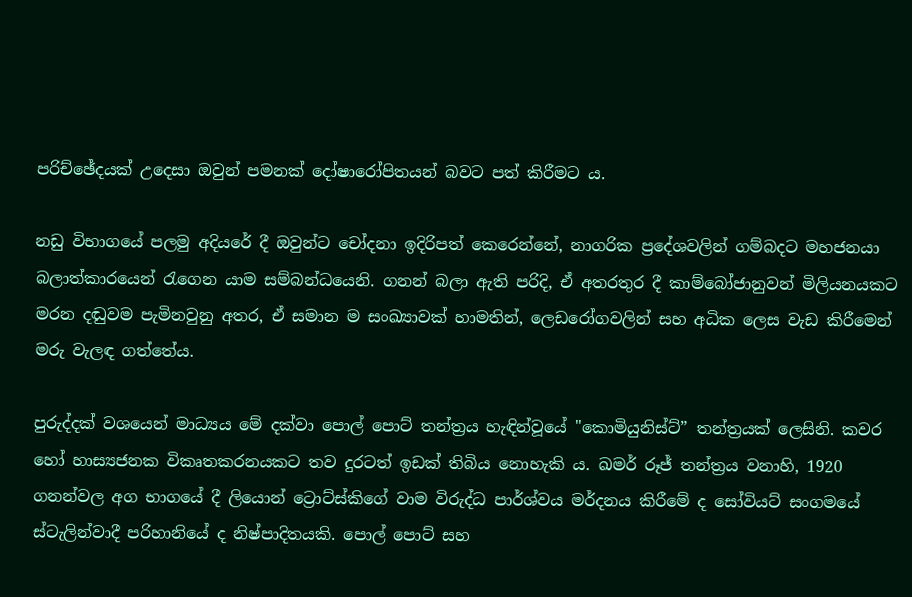පරිච්ඡේදයක් උදෙසා ඔවුන් පමනක් දෝෂාරෝපිතයන් බවට පත් කිරීමට ය.

නඩු විභාගයේ පලමු අදියරේ දී ඔවුන්ට චෝදනා ඉදිරිපත් කෙරෙන්නේ, නාගරික ප්‍රදේශවලින් ගම්බදට මහජනයා බලාත්කාරයෙන් රැගෙන යාම සම්බන්ධයෙනි. ගනන් බලා ඇති පරිදි, ඒ අතරතුර දී කාම්බෝජානුවන් මිලියනයකට මරන දඬුවම පැමිනවුනු අතර, ඒ සමාන ම සංඛ්‍යාවක් හාමතින්, ලෙඩරෝගවලින් සහ අධික ලෙස වැඩ කිරීමෙන් මරු වැලඳ ගත්තේය.

පුරුද්දක් වශයෙන් මාධ්‍යය මේ දක්වා පොල් පොට් තන්ත්‍රය හැඳින්වූයේ "කොමියුනිස්ට්” තන්ත්‍රයක් ලෙසිනි. කවර හෝ හාස්‍යජනක විකෘතකරනයකට තව දුරටත් ඉඩක් තිබිය නොහැකි ය. ඛමර් රූජ් තන්ත්‍රය වනාහි, 1920 ගනන්වල අග භාගයේ දී ලියොන් ට්‍රොට්ස්කිගේ වාම විරුද්ධ පාර්ශ්වය මර්දනය කිරීමේ ද සෝවියට් සංගමයේ ස්ටැලින්වාදී පරිහානියේ ද නිෂ්පාදිතයකි. පොල් පොට් සහ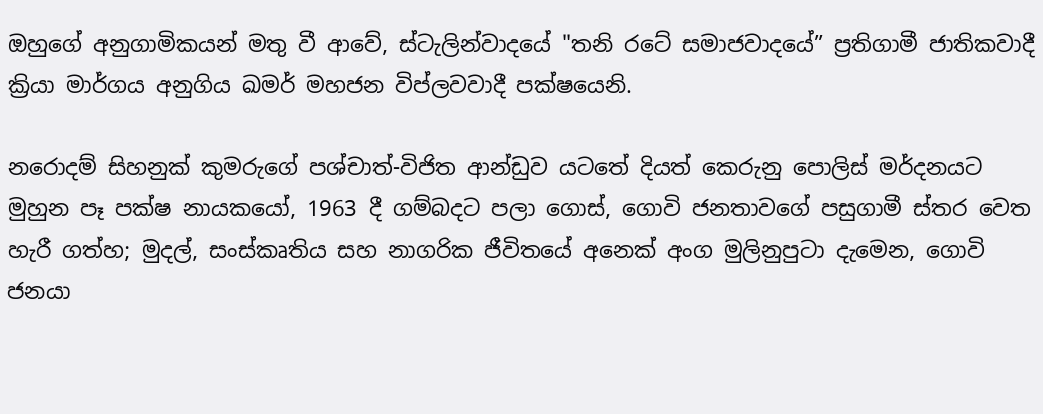ඔහුගේ අනුගාමිකයන් මතු වී ආවේ, ස්ටැලින්වාදයේ "තනි රටේ සමාජවාදයේ” ප්‍රතිගාමී ජාතිකවාදී ක්‍රියා මාර්ගය අනුගිය ඛමර් මහජන විප්ලවවාදී පක්ෂයෙනි.

නරොදම් සිහනුක් කුමරුගේ පශ්චාත්-විජිත ආන්ඩුව යටතේ දියත් කෙරුනු පොලිස් මර්දනයට මුහුන පෑ පක්ෂ නායකයෝ, 1963 දී ගම්බදට පලා ගොස්, ගොවි ජනතාවගේ පසුගාමී ස්තර වෙත හැරී ගත්හ; මුදල්, සංස්කෘතිය සහ නාගරික ජීවිතයේ අනෙක් අංග මුලිනුපුටා දැමෙන, ගොවි ජනයා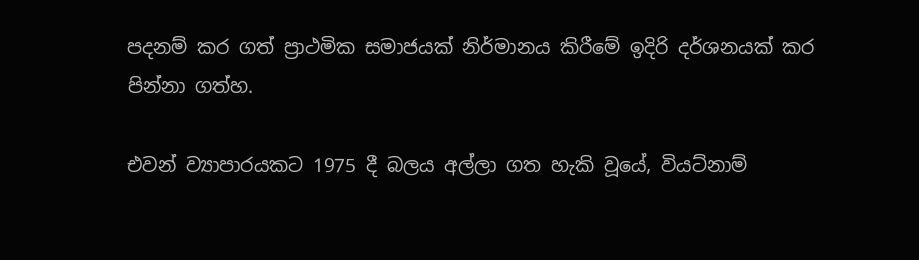පදනම් කර ගත් ප්‍රාථමික සමාජයක් නිර්මානය කිරීමේ ඉදිරි දර්ශනයක් කර පින්නා ගත්හ.

එවන් ව්‍යාපාරයකට 1975 දී බලය අල්ලා ගත හැකි වූයේ, වියට්නාම්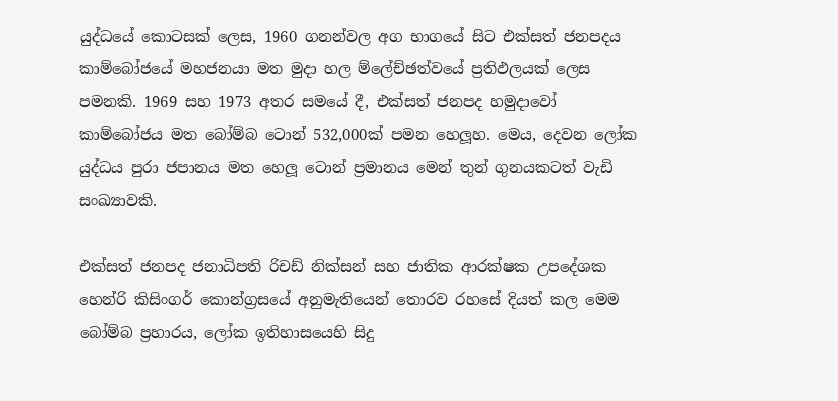යුද්ධයේ කොටසක් ලෙස, 1960 ගනන්වල අග භාගයේ සිට එක්සත් ජනපදය කාම්බෝජයේ මහජනයා මත මුදා හල ම්ලේච්ඡත්වයේ ප්‍රතිඵලයක් ලෙස පමනකි. 1969 සහ 1973 අතර සමයේ දී, එක්සත් ජනපද හමුදාවෝ කාම්බෝජය මත බෝම්බ ටොන් 532,000ක් පමන හෙලූහ. මෙය, දෙවන ලෝක යුද්ධය පුරා ජපානය මත හෙලූ ටොන් ප්‍රමානය මෙන් තුන් ගුනයකටත් වැඩි සංඛ්‍යාවකි.

එක්සත් ජනපද ජනාධිපති රිචඩ් නික්සන් සහ ජාතික ආරක්ෂක උපදේශක හෙන්රි කිසිංගර් කොන්ග්‍රසයේ අනුමැතියෙන් තොරව රහසේ දියත් කල මෙම බෝම්බ ප්‍රහාරය, ලෝක ඉතිහාසයෙහි සිදු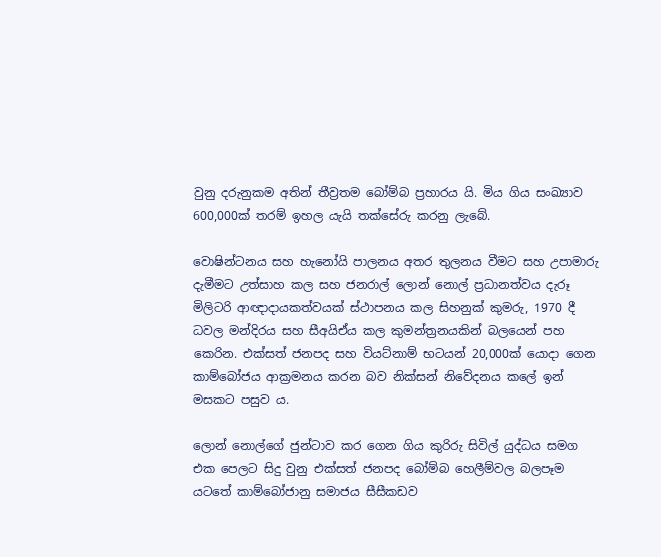වුනු දරුනුකම අතින් තීව්‍රතම බෝම්බ ප්‍රහාරය යි. මිය ගිය සංඛ්‍යාව 600,000ක් තරම් ඉහල යැයි තක්සේරු කරනු ලැබේ.

වොෂින්ටනය සහ හැනෝයි පාලනය අතර තුලනය වීමට සහ උපාමාරු දැමීමට උත්සාහ කල සහ ජනරාල් ලොන් නොල් ප්‍රධානත්වය දැරූ මිලිටරි ආඥාදායකත්වයක් ස්ථාපනය කල සිහනුක් කුමරු, 1970 දී ධවල මන්දිරය සහ සීඅයිඒය කල කුමන්ත්‍රනයකින් බලයෙන් පහ කෙරින. එක්සත් ජනපද සහ වියට්නාම් භටයන් 20,000ක් යොදා ගෙන කාම්බෝජය ආක්‍රමනය කරන බව නික්සන් නිවේදනය කලේ ඉන් මසකට පසුව ය.

ලොන් නොල්ගේ ජුන්ටාව කර ගෙන ගිය කුරිරු සිවිල් යුද්ධය සමග එක පෙලට සිදු වුනු එක්සත් ජනපද බෝම්බ හෙලීම්වල බලපෑම යටතේ කාම්බෝජානු සමාජය සීසීකඩව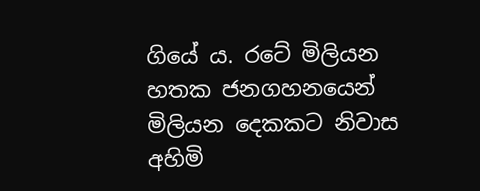ගියේ ය. රටේ මිලියන හතක ජනගහනයෙන් මිලියන දෙකකට නිවාස අහිමි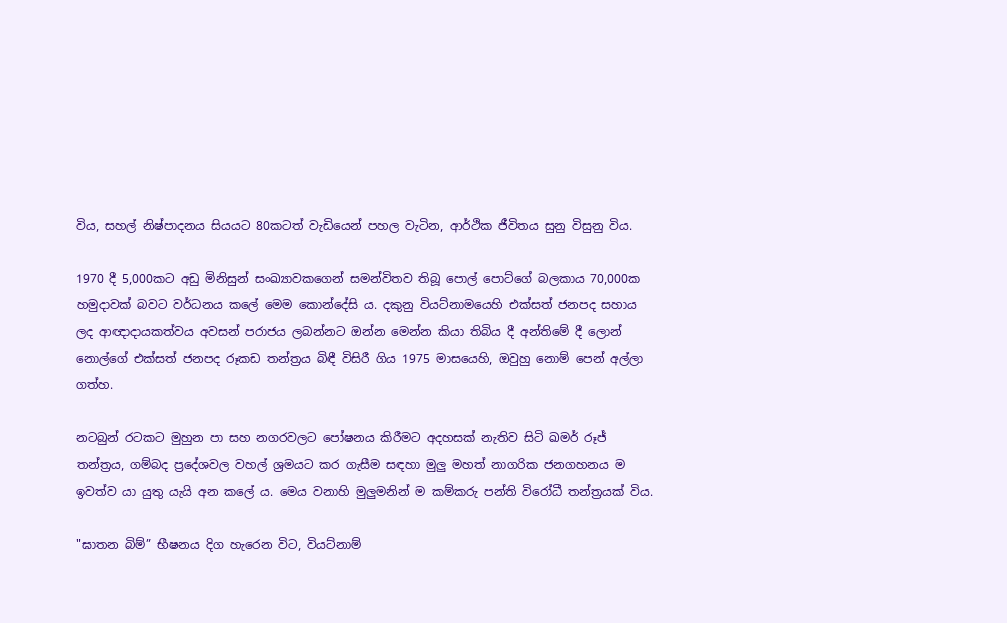විය, සහල් නිෂ්පාදනය සියයට 80කටත් වැඩියෙන් පහල වැටින, ආර්ථික ජීවිතය සුනු විසුනු විය.

1970 දී 5,000කට අඩු මිනිසුන් සංඛ්‍යාවකගෙන් සමන්විතව තිබූ පොල් පොට්ගේ බලකාය 70,000ක හමුදාවක් බවට වර්ධනය කලේ මෙම කොන්දේසි ය. දකුනු වියට්නාමයෙහි එක්සත් ජනපද සහාය ලද ආඥාදායකත්වය අවසන් පරාජය ලබන්නට ඔන්න මෙන්න කියා තිබිය දී අන්තිමේ දී ලොන් නොල්ගේ එක්සත් ජනපද රූකඩ තන්ත්‍රය බිඳී විසිරී ගිය 1975 මාසයෙහි, ඔවුහු නොම් පෙන් අල්ලා ගත්හ.

නටබුන් රටකට මුහුන පා සහ නගරවලට පෝෂනය කිරීමට අදහසක් නැතිව සිටි ඛමර් රූජ් තන්ත්‍රය, ගම්බද ප්‍රදේශවල වහල් ශ්‍රමයට කර ගැසීම සඳහා මුලු මහත් නාගරික ජනගහනය ම ඉවත්ව යා යුතු යැයි අන කලේ ය. මෙය වනාහි මුලුමනින් ම කම්කරු පන්ති විරෝධී තන්ත්‍රයක් විය.

"ඝාතන බිම්” භීෂනය දිග හැරෙන විට, වියට්නාම්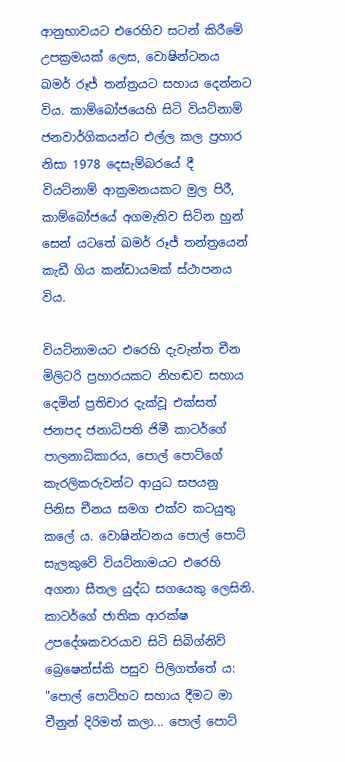ආනුභාවයට එරෙහිව සටන් කිරීමේ උපක්‍රමයක් ලෙස, වොෂින්ටනය ඛමර් රූජ් තන්ත්‍රයට සහාය දෙන්නට විය. කාම්බෝජයෙහි සිටි වියට්නාම් ජනවාර්ගිකයන්ට එල්ල කල ප්‍රහාර නිසා 1978 දෙසැම්බරයේ දී වියට්නාම් ආක්‍රමනයකට මුල පිරී, කාම්බෝජයේ අගමැතිව සිටින හුන් සෙන් යටතේ ඛමර් රූජ් තන්ත්‍රයෙන් කැඩී ගිය කන්ඩායමක් ස්ථාපනය විය.

වියට්නාමයට එරෙහි දැවැන්ත චීන මිලිටරි ප්‍රහාරයකට නිහඬව සහාය දෙමින් ප්‍රතිචාර දැක්වූ එක්සත් ජනපද ජනාධිපති ජිමී කාටර්ගේ පාලනාධිකාරය, පොල් පොට්ගේ කැරලිකරුවන්ට ආයුධ සපයනු පිනිස චීනය සමග එක්ව කටයුතු කලේ ය. වොෂින්ටනය පොල් පොට් සැලකුවේ වියට්නාමයට එරෙහි අගනා සීතල යුද්ධ සගයෙකු ලෙසිනි. කාටර්ගේ ජාතික ආරක්ෂ උපදේශකවරයාව සිටි සිබිග්නිව් බ්‍රෙෂෙන්ස්කි පසුව පිලිගත්තේ ය: "පොල් පොට්හට සහාය දීමට මා චීනුන් දිරිමත් කලා... පොල් පොට්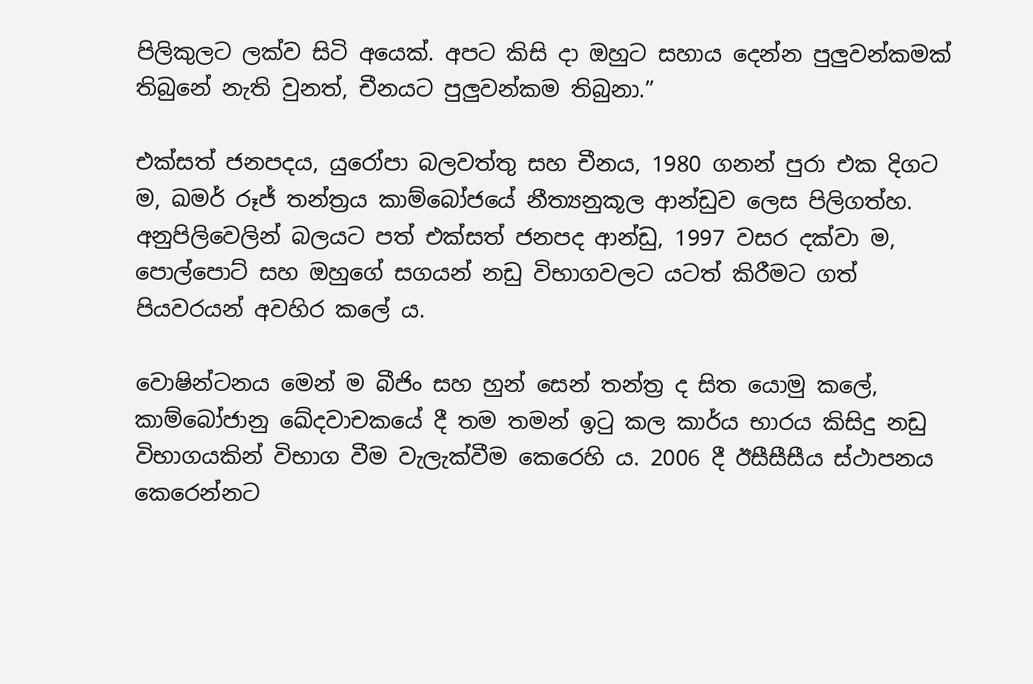පිලිකුලට ලක්ව සිටි අයෙක්. අපට කිසි දා ඔහුට සහාය දෙන්න පුලුවන්කමක් තිබුනේ නැති වුනත්, චීනයට පුලුවන්කම තිබුනා.”

එක්සත් ජනපදය, යුරෝපා බලවත්තු සහ චීනය, 1980 ගනන් පුරා එක දිගට ම, ඛමර් රූජ් තන්ත්‍රය කාම්බෝජයේ නීත්‍යනුකූල ආන්ඩුව ලෙස පිලිගත්හ. අනුපිලිවෙලින් බලයට පත් එක්සත් ජනපද ආන්ඩු, 1997 වසර දක්වා ම, පොල්පොට් සහ ඔහුගේ සගයන් නඩු විභාගවලට යටත් කිරීමට ගත් පියවරයන් අවහිර කලේ ය.

වොෂින්ටනය මෙන් ම බීජිං සහ හුන් සෙන් තන්ත්‍ර ද සිත යොමු කලේ, කාම්බෝජානු ඛේදවාචකයේ දී තම තමන් ඉටු කල කාර්ය භාරය කිසිදු නඩු විභාගයකින් විභාග වීම වැලැක්වීම කෙරෙහි ය. 2006 දී ඊසීසීසීය ස්ථාපනය කෙරෙන්නට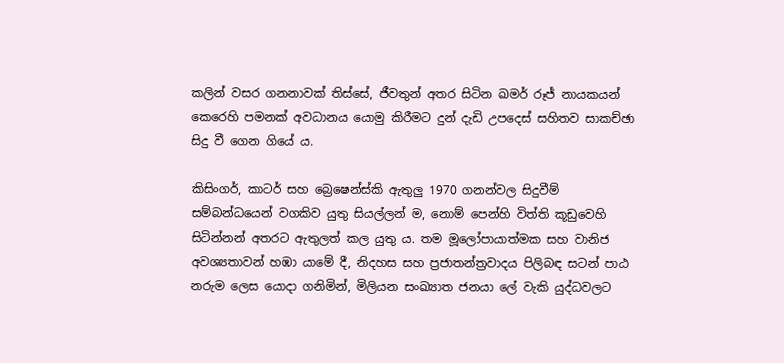කලින් වසර ගනනාවක් තිස්සේ, ජීවතුන් අතර සිටින ඛමර් රූජ් නායකයන් කෙරෙහි පමනක් අවධානය යොමු කිරීමට දුන් දැඩි උපදෙස් සහිතව සාකච්ඡා සිදු වී ගෙන ගියේ ය.

කිසිංගර්, කාටර් සහ බ්‍රෙෂෙන්ස්කි ඇතුලු 1970 ගනන්වල සිදුවීම් සම්බන්ධයෙන් වගකිව යුතු සියල්ලන් ම, නොම් පෙන්හි විත්ති කූඩුවෙහි සිටින්නන් අතරට ඇතුලත් කල යුතු ය. තම මූලෝපායාත්මක සහ වානිජ අවශ්‍යතාවන් හඹා යාමේ දී, නිදහස සහ ප්‍රජාතන්ත්‍රවාදය පිලිබඳ සටන් පාඨ නරුම ලෙස යොදා ගනිමින්, මිලියන සංඛ්‍යාත ජනයා ලේ වැකි යුද්ධවලට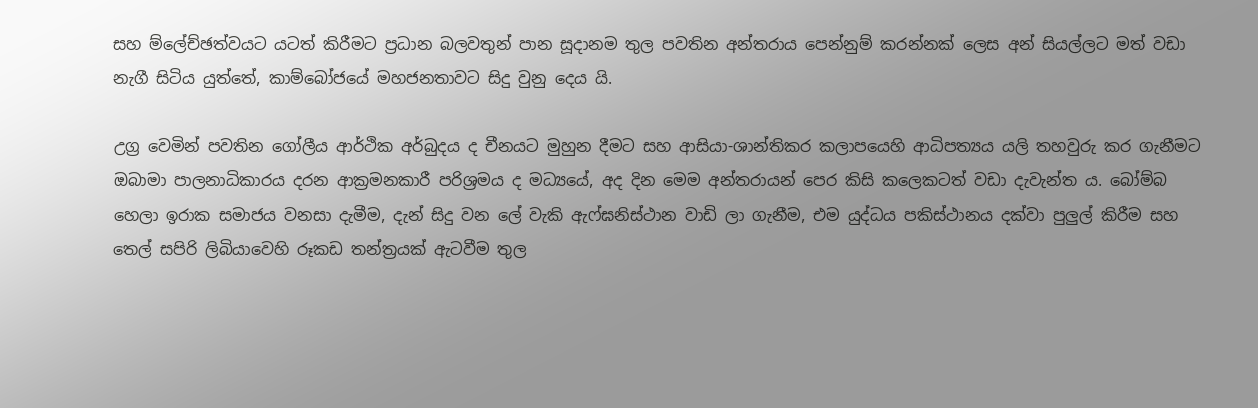සහ ම්ලේච්ඡත්වයට යටත් කිරීමට ප්‍රධාන බලවතුන් පාන සූදානම තුල පවතින අන්තරාය පෙන්නුම් කරන්නක් ලෙස අන් සියල්ලට මත් වඩා නැගී සිටිය යුත්තේ, කාම්බෝජයේ මහජනතාවට සිදු වුනු දෙය යි.

උග්‍ර වෙමින් පවතින ගෝලීය ආර්ථික අර්බුදය ද චීනයට මුහුන දීමට සහ ආසියා-ශාන්තිකර කලාපයෙහි ආධිපත්‍යය යලි තහවුරු කර ගැනීමට ඔබාමා පාලනාධිකාරය දරන ආක්‍රමනකාරී පරිශ්‍රමය ද මධ්‍යයේ, අද දින මෙම අන්තරායන් පෙර කිසි කලෙකටත් වඩා දැවැන්ත ය. බෝම්බ හෙලා ඉරාක සමාජය වනසා දැමීම, දැන් සිදු වන ලේ වැකි ඇෆ්ඝනිස්ථාන වාඩි ලා ගැනීම, එම යුද්ධය පකිස්ථානය දක්වා පුලුල් කිරීම සහ තෙල් සපිරි ලිබියාවෙහි රූකඩ තන්ත්‍රයක් ඇටවීම තුල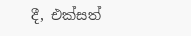දී, එක්සත්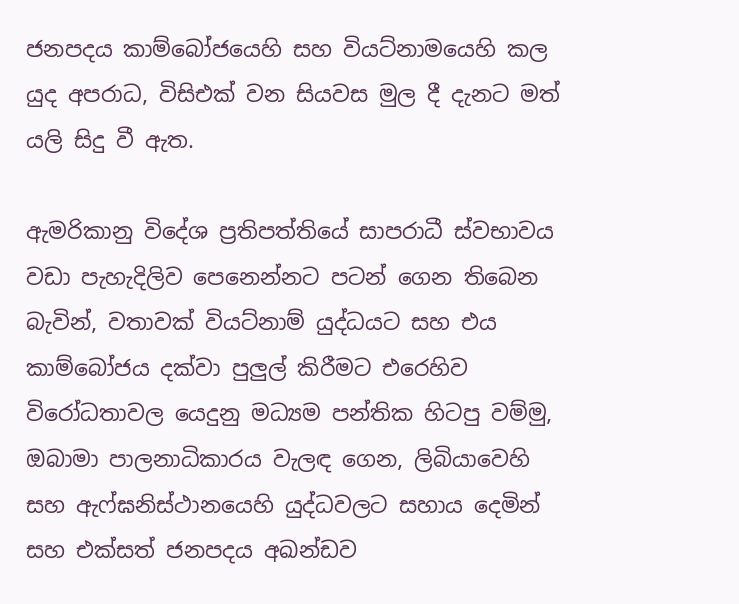ජනපදය කාම්බෝජයෙහි සහ වියට්නාමයෙහි කල යුද අපරාධ, විසිඑක් වන සියවස මුල දී දැනට මත් යලි සිදු වී ඇත.

ඇමරිකානු විදේශ ප්‍රතිපත්තියේ සාපරාධී ස්වභාවය වඩා පැහැදිලිව පෙනෙන්නට පටන් ගෙන තිබෙන බැවින්, වතාවක් වියට්නාම් යුද්ධයට සහ එය කාම්බෝජය දක්වා පුලුල් කිරීමට එරෙහිව විරෝධතාවල යෙදුනු මධ්‍යම පන්තික හිටපු වම්මු, ඔබාමා පාලනාධිකාරය වැලඳ ගෙන, ලිබියාවෙහි සහ ඇෆ්ඝනිස්ථානයෙහි යුද්ධවලට සහාය දෙමින් සහ එක්සත් ජනපදය අඛන්ඩව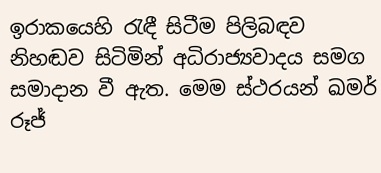ඉරාකයෙහි රැඳී සිටීම පිලිබඳව නිහඬව සිටිමින් අධිරාජ්‍යවාදය සමග සමාදාන වී ඇත. මෙම ස්ථරයන් ඛමර් රූජ්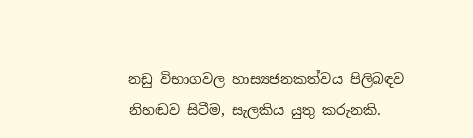නඩු විභාගවල හාස්‍යජනකත්වය පිලිබඳව නිහඬව සිටීම, සැලකිය යුතු කරුනකි.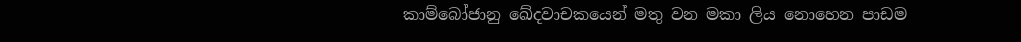කාම්බෝජානු ඛේදවාචකයෙන් මතු වන මකා ලිය නොහෙන පාඩම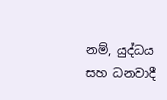නම්, යුද්ධය සහ ධනවාදී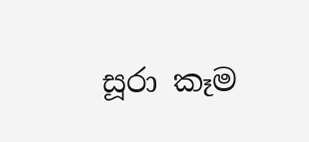සූරා කෑම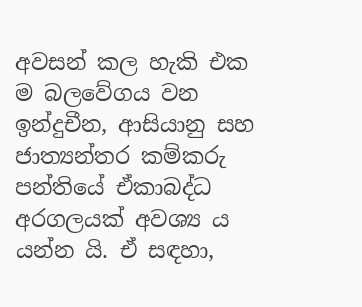අවසන් කල හැකි එක ම බලවේගය වන ඉන්දුචීන, ආසියානු සහ ජාත්‍යන්තර කම්කරු පන්තියේ ඒකාබද්ධ අරගලයක් අවශ්‍ය ය යන්න යි. ඒ සඳහා,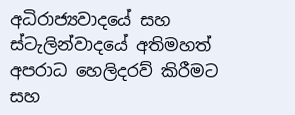අධිරාජ්‍යවාදයේ සහ ස්ටැලින්වාදයේ අතිමහත් අපරාධ හෙලිදරව් කිරීමට සහ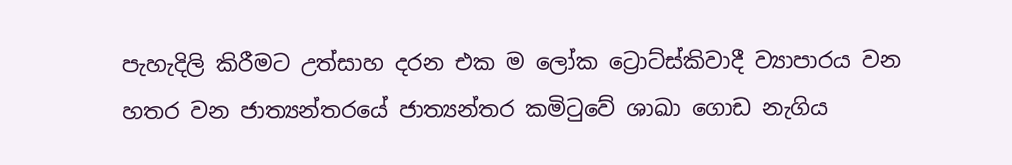පැහැදිලි කිරීමට උත්සාහ දරන එක ම ලෝක ට්‍රොට්ස්කිවාදී ව්‍යාපාරය වන හතර වන ජාත්‍යන්තරයේ ජාත්‍යන්තර කමිටුවේ ශාඛා ගොඩ නැගිය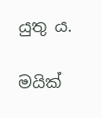යුතු ය.

මයික්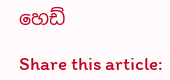හෙඩ්

Share this article: